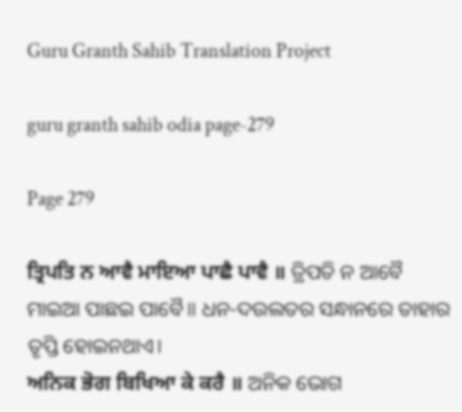Guru Granth Sahib Translation Project

guru granth sahib odia page-279

Page 279

ਤ੍ਰਿਪਤਿ ਨ ਆਵੈ ਮਾਇਆ ਪਾਛੈ ਪਾਵੈ ॥ ତ୍ରିପତି ନ ଆବୈ ମାଇଆ ପାଛଇ ପାବୈ॥ ଧନ-ଦଉଲତର ସନ୍ଧାନରେ ତାହାର ତୃପ୍ତି ହୋଇନଥାଏ।
ਅਨਿਕ ਭੋਗ ਬਿਖਿਆ ਕੇ ਕਰੈ ॥ ଅନିକ ଭୋଗ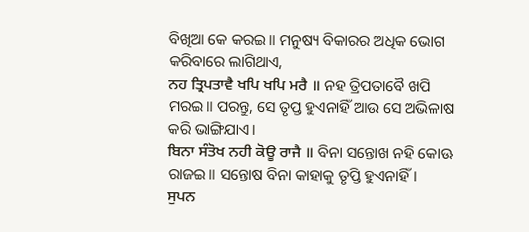ବିଖିଆ କେ କରଇ॥ ମନୁଷ୍ୟ ବିକାରର ଅଧିକ ଭୋଗ କରିବାରେ ଲାଗିଥାଏ,
ਨਹ ਤ੍ਰਿਪਤਾਵੈ ਖਪਿ ਖਪਿ ਮਰੈ ॥ ନହ ତ୍ରିପତାବୈ ଖପି ମରଇ॥ ପରନ୍ତୁ, ସେ ତୃପ୍ତ ହୁଏନାହିଁ ଆଉ ସେ ଅଭିଳାଷ କରି ଭାଙ୍ଗିଯାଏ।
ਬਿਨਾ ਸੰਤੋਖ ਨਹੀ ਕੋਊ ਰਾਜੈ ॥ ବିନା ସନ୍ତୋଖ ନହି କୋଊ ରାଜଇ॥ ସନ୍ତୋଷ ବିନା କାହାକୁ ତୃପ୍ତି ହୁଏନାହିଁ।
ਸੁਪਨ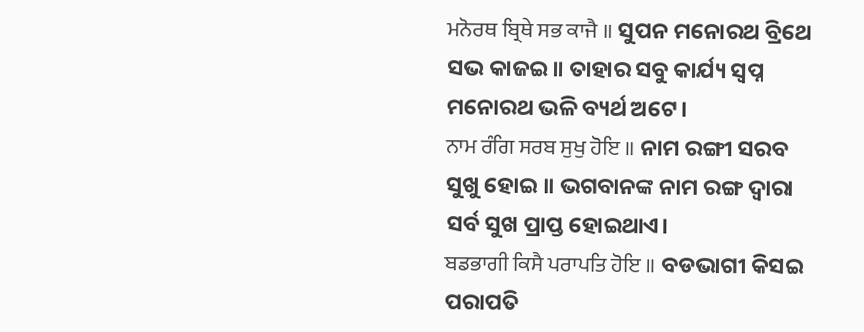ਮਨੋਰਥ ਬ੍ਰਿਥੇ ਸਭ ਕਾਜੈ ॥ ସୁପନ ମନୋରଥ ବ୍ରିଥେ ସଭ କାଜଇ॥ ତାହାର ସବୁ କାର୍ଯ୍ୟ ସ୍ଵପ୍ନ ମନୋରଥ ଭଳି ବ୍ୟର୍ଥ ଅଟେ।
ਨਾਮ ਰੰਗਿ ਸਰਬ ਸੁਖੁ ਹੋਇ ॥ ନାମ ରଙ୍ଗୀ ସରବ ସୁଖୁ ହୋଇ ॥ ଭଗବାନଙ୍କ ନାମ ରଙ୍ଗ ଦ୍ଵାରା ସର୍ବ ସୁଖ ପ୍ରାପ୍ତ ହୋଇଥାଏ।
ਬਡਭਾਗੀ ਕਿਸੈ ਪਰਾਪਤਿ ਹੋਇ ॥ ବଡଭାଗୀ କିସଇ ପରାପତି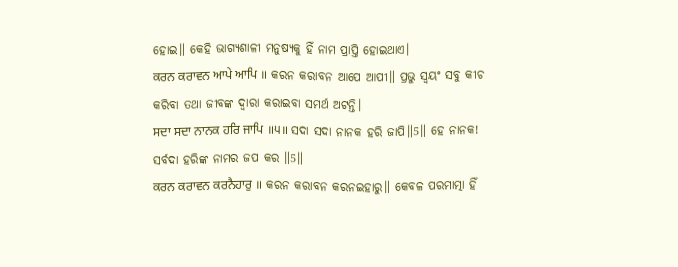ହୋଇ॥ କେହି ଭାଗ୍ୟଶାଳୀ ମନୁଷ୍ୟକୁ ହିଁ ନାମ ପ୍ରାପ୍ତି ହୋଇଥାଏ।
ਕਰਨ ਕਰਾਵਨ ਆਪੇ ਆਪਿ ॥ କରନ କରାବନ ଆପେ ଆପୀ॥ ପ୍ରଭୁ ସ୍ଵୟଂ ସବୁ କୀଚ କରିବା ତଥା ଜୀବଙ୍କ ଦ୍ଵାରା କରାଇବା ସମର୍ଥ ଅଟନ୍ତି।
ਸਦਾ ਸਦਾ ਨਾਨਕ ਹਰਿ ਜਾਪਿ ॥੫॥ ସଦା ସଦା ନାନକ ହରି ଜାପି॥5॥ ହେ ନାନକ! ସର୍ବଦା ହରିଙ୍କ ନାମର ଜପ କର ॥5॥
ਕਰਨ ਕਰਾਵਨ ਕਰਨੈਹਾਰੁ ॥ କରନ କରାବନ କରନଇହାରୁ॥ କେବଳ ପରମାତ୍ମା ହିଁ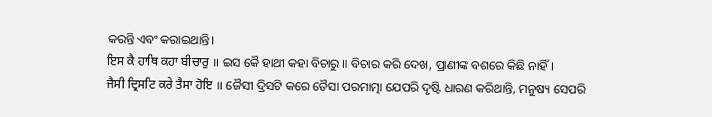କରନ୍ତି ଏବଂ କରାଇଥାନ୍ତି।
ਇਸ ਕੈ ਹਾਥਿ ਕਹਾ ਬੀਚਾਰੁ ॥ ଇସ କୈ ହାଥୀ କହା ବିଚାରୁ ॥ ବିଚାର କରି ଦେଖ, ପ୍ରାଣୀଙ୍କ ବଶରେ କିଛି ନାହିଁ।
ਜੈਸੀ ਦ੍ਰਿਸਟਿ ਕਰੇ ਤੈਸਾ ਹੋਇ ॥ ଜୈସୀ ଦ୍ରିସଟି କରେ ତୈସା ପରମାତ୍ମା ଯେପରି ଦୃଷ୍ଟି ଧାରଣ କରିଥାନ୍ତି, ମନୁଷ୍ୟ ସେପରି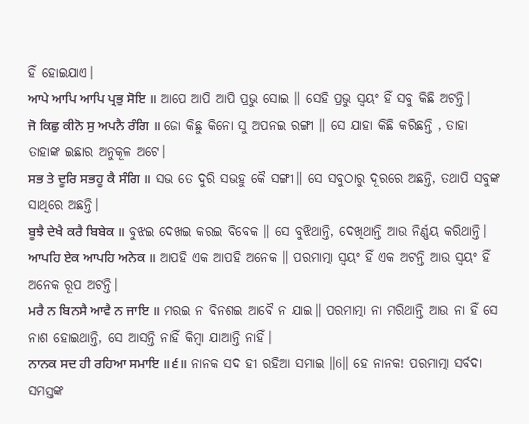ହିଁ ହୋଇଯାଏ।
ਆਪੇ ਆਪਿ ਆਪਿ ਪ੍ਰਭੁ ਸੋਇ ॥ ଆପେ ଆପି ଆପି ପ୍ରଭୁ ସୋଇ ॥ ସେହି ପ୍ରଭୁ ସ୍ଵୟଂ ହିଁ ସବୁ କିଛି ଅଟନ୍ତି।
ਜੋ ਕਿਛੁ ਕੀਨੋ ਸੁ ਅਪਨੈ ਰੰਗਿ ॥ ଜୋ କିଛୁ କିନୋ ସୁ ଅପନଇ ରଙ୍ଗୀ ॥ ସେ ଯାହା କିଛି କରିଛନ୍ତି , ତାହା ତାହାଙ୍କ ଇଛାର ଅନୁକୂଳ ଅଟେ।
ਸਭ ਤੇ ਦੂਰਿ ਸਭਹੂ ਕੈ ਸੰਗਿ ॥ ସଭ ତେ ଦୁରି ସଭହୁ କୈ ସଙ୍ଗୀ॥ ସେ ସବୁଠାରୁ ଦୂରରେ ଅଛନ୍ତି, ତଥାପି ସବୁଙ୍କ ସାଥିରେ ଅଛନ୍ତି।
ਬੂਝੈ ਦੇਖੈ ਕਰੈ ਬਿਬੇਕ ॥ ବୁଝଇ ଦେଖଇ କରଇ ବିବେକ ॥ ସେ ବୁଝିଥାନ୍ତି, ଦେଖିଥାନ୍ତି ଆଉ ନିର୍ଣ୍ଣୟ କରିଥାନ୍ତି।
ਆਪਹਿ ਏਕ ਆਪਹਿ ਅਨੇਕ ॥ ଆପହି ଏକ ଆପହି ଅନେକ ॥ ପରମାତ୍ମା ସ୍ଵୟଂ ହିଁ ଏକ ଅଟନ୍ତି ଆଉ ସ୍ଵୟଂ ହିଁ ଅନେକ ରୂପ ଅଟନ୍ତି।
ਮਰੈ ਨ ਬਿਨਸੈ ਆਵੈ ਨ ਜਾਇ ॥ ମରଇ ନ ବିନଶଇ ଆବୈ ନ ଯାଇ॥ ପରମାତ୍ମା ନା ମରିଥାନ୍ତି ଆଉ ନା ହିଁ ସେ ନାଶ ହୋଇଥାନ୍ତି, ସେ ଆସନ୍ତି ନାହିଁ କିମ୍ବା ଯାଆନ୍ତି ନାହିଁ।
ਨਾਨਕ ਸਦ ਹੀ ਰਹਿਆ ਸਮਾਇ ॥੬॥ ନାନକ ସଦ ହୀ ରହିଆ ସମାଇ ॥6॥ ହେ ନାନକ! ପରମାତ୍ମା ସର୍ବଦା ସମସ୍ତଙ୍କ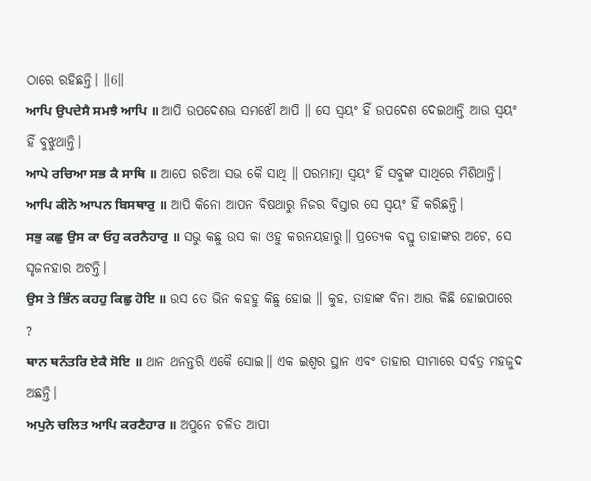ଠାରେ ରହିଛନ୍ତି। ॥6॥
ਆਪਿ ਉਪਦੇਸੈ ਸਮਝੈ ਆਪਿ ॥ ଆପି ଉପଦେଶଊ ସମଝୌ ଆପି ॥ ସେ ସ୍ଵୟଂ ହିଁ ଉପଦେଶ ଦେଇଥାନ୍ତି ଆଉ ସ୍ଵୟଂ ହିଁ ବୁଝୁଥାନ୍ତି।
ਆਪੇ ਰਚਿਆ ਸਭ ਕੈ ਸਾਥਿ ॥ ଆପେ ରଚିଆ ସଭ କୈ ସାଥି ॥ ପରମାତ୍ମା ସ୍ଵୟଂ ହିଁ ସବୁଙ୍କ ସାଥିରେ ମିଶିଥାନ୍ତି।
ਆਪਿ ਕੀਨੋ ਆਪਨ ਬਿਸਥਾਰੁ ॥ ଆପି କିନୋ ଆପନ ବିଷଥାରୁ ନିଜର ବିସ୍ତାର ସେ ସ୍ଵୟଂ ହିଁ କରିଛନ୍ତି।
ਸਭੁ ਕਛੁ ਉਸ ਕਾ ਓਹੁ ਕਰਨੈਹਾਰੁ ॥ ସଭୁ କଛୁ ଉସ କା ଓହୁ କରନୟହାରୁ॥ ପ୍ରତ୍ୟେକ ବସ୍ତୁ ତାହାଙ୍କର ଅଟେ, ସେ ସୃଜନହାର ଅଟନ୍ତି।
ਉਸ ਤੇ ਭਿੰਨ ਕਹਹੁ ਕਿਛੁ ਹੋਇ ॥ ଉସ ତେ ଭିନ କହହୁ କିଛୁ ହୋଇ ॥ କୁହ, ତାହାଙ୍କ ବିନା ଆଉ କିଛି ହୋଇପାରେ ?
ਥਾਨ ਥਨੰਤਰਿ ਏਕੈ ਸੋਇ ॥ ଥାନ ଥନନ୍ତରି ଏକୈ ସୋଇ॥ ଏକ ଇଶ୍ଵର ସ୍ଥାନ ଏବଂ ତାହାର ସୀମାରେ ସର୍ବତ୍ର ମହଜୁଦ ଅଛନ୍ତି।
ਅਪੁਨੇ ਚਲਿਤ ਆਪਿ ਕਰਣੈਹਾਰ ॥ ଅପୁନେ ଚଳିତ ଆପୀ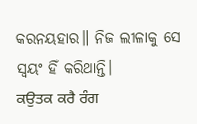କରନୟହାର॥ ନିଜ ଲୀଳାକୁ ସେ ସ୍ଵୟଂ ହିଁ କରିଥାନ୍ତି।
ਕਉਤਕ ਕਰੈ ਰੰਗ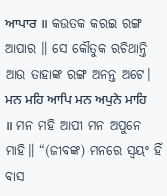ਆਪਾਰ ॥ କଉତକ କରଇ ରଙ୍ଗ ଆପାର ॥ ସେ କୌତୁକ ରଚିଥାନ୍ତି ଆଉ ତାହାଙ୍କ ରଙ୍ଗ ଅନନ୍ତ ଅଟେ।
ਮਨ ਮਹਿ ਆਪਿ ਮਨ ਅਪੁਨੇ ਮਾਹਿ ॥ ମନ ମହି ଆପୀ ମନ ଅପୁନେ ମାହି॥ “(ଜୀବଙ୍କ) ମନରେ ସ୍ଵୟଂ ହିଁ ବାସ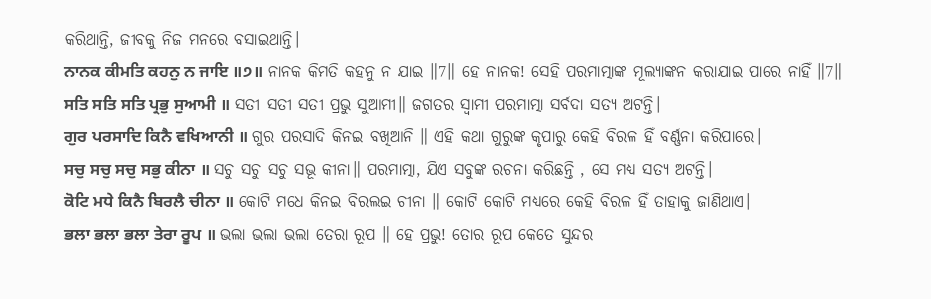କରିଥାନ୍ତି, ଜୀବକୁ ନିଜ ମନରେ ବସାଇଥାନ୍ତି।
ਨਾਨਕ ਕੀਮਤਿ ਕਹਨੁ ਨ ਜਾਇ ॥੭॥ ନାନକ କିମତି କହନୁ ନ ଯାଇ ॥7॥ ହେ ନାନକ! ସେହି ପରମାତ୍ମାଙ୍କ ମୂଲ୍ୟାଙ୍କନ କରାଯାଇ ପାରେ ନାହିଁ ॥7॥
ਸਤਿ ਸਤਿ ਸਤਿ ਪ੍ਰਭੁ ਸੁਆਮੀ ॥ ସତୀ ସତୀ ସତୀ ପ୍ରଭୁ ସୁଆମୀ॥ ଜଗତର ସ୍ଵାମୀ ପରମାତ୍ମା ସର୍ବଦା ସତ୍ୟ ଅଟନ୍ତି।
ਗੁਰ ਪਰਸਾਦਿ ਕਿਨੈ ਵਖਿਆਨੀ ॥ ଗୁର ପରସାଦି କିନଇ ବଖିଆନି ॥ ଏହି କଥା ଗୁରୁଙ୍କ କୃପାରୁ କେହି ବିରଳ ହିଁ ବର୍ଣ୍ଣନା କରିପାରେ।
ਸਚੁ ਸਚੁ ਸਚੁ ਸਭੁ ਕੀਨਾ ॥ ସଚୁ ସଚୁ ସଚୁ ସଭୂ କୀନା॥ ପରମାତ୍ମା, ଯିଏ ସବୁଙ୍କ ରଚନା କରିଛନ୍ତି , ସେ ମଧ୍ୟ ସତ୍ୟ ଅଟନ୍ତି।
ਕੋਟਿ ਮਧੇ ਕਿਨੈ ਬਿਰਲੈ ਚੀਨਾ ॥ କୋଟି ମଧେ କିନଇ ବିରଲଇ ଚୀନା ॥ କୋଟି କୋଟି ମଧ୍ୟରେ କେହି ବିରଳ ହିଁ ତାହାକୁ ଜାଣିଥାଏ।
ਭਲਾ ਭਲਾ ਭਲਾ ਤੇਰਾ ਰੂਪ ॥ ଭଲା ଭଲା ଭଲା ତେରା ରୂପ ॥ ହେ ପ୍ରଭୁ! ତୋର ରୂପ କେତେ ସୁନ୍ଦର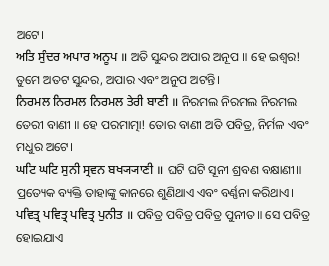ଅଟେ।
ਅਤਿ ਸੁੰਦਰ ਅਪਾਰ ਅਨੂਪ ॥ ଅତି ସୁନ୍ଦର ଅପାର ଅନୂପ ॥ ହେ ଇଶ୍ଵର! ତୁମେ ଅତଟ ସୁନ୍ଦର, ଅପାର ଏବଂ ଅନୁପ ଅଟନ୍ତି।
ਨਿਰਮਲ ਨਿਰਮਲ ਨਿਰਮਲ ਤੇਰੀ ਬਾਣੀ ॥ ନିରମଲ ନିରମଲ ନିରମଲ ତେରୀ ବାଣୀ ॥ ହେ ପରମାତ୍ମା! ତୋର ବାଣୀ ଅତି ପବିତ୍ର, ନିର୍ମଳ ଏବଂ ମଧୁର ଅଟେ।
ਘਟਿ ਘਟਿ ਸੁਨੀ ਸ੍ਰਵਨ ਬਖ੍ਯ੍ਯਾਣੀ ॥ ଘଟି ଘଟି ସୂନୀ ଶ୍ରବଣ ବକ୍ଷାଣୀ॥ ପ୍ରତ୍ୟେକ ବ୍ୟକ୍ତି ତାହାଙ୍କୁ କାନରେ ଶୁଣିଥାଏ ଏବଂ ବର୍ଣ୍ଣନା କରିଥାଏ।
ਪਵਿਤ੍ਰ ਪਵਿਤ੍ਰ ਪਵਿਤ੍ਰ ਪੁਨੀਤ ॥ ପବିତ୍ର ପବିତ୍ର ପବିତ୍ର ପୁନୀତ॥ ସେ ପବିତ୍ର ହୋଇଯାଏ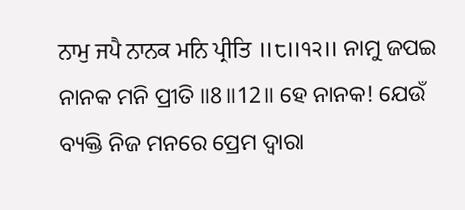ਨਾਮੁ ਜਪੈ ਨਾਨਕ ਮਨਿ ਪ੍ਰੀਤਿ ॥੮॥੧੨॥ ନାମୁ ଜପଇ ନାନକ ମନି ପ୍ରୀତି ॥8॥12॥ ହେ ନାନକ! ଯେଉଁ ବ୍ୟକ୍ତି ନିଜ ମନରେ ପ୍ରେମ ଦ୍ଵାରା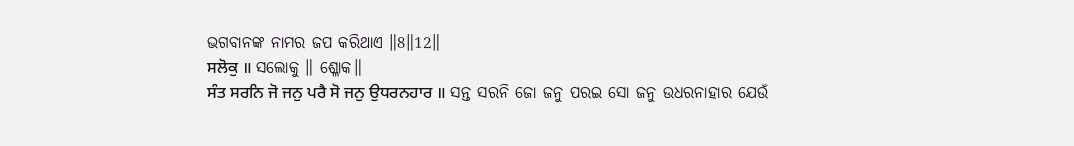ଭଗବାନଙ୍କ ନାମର ଜପ କରିଥାଏ ॥8॥12॥
ਸਲੋਕੁ ॥ ସଲୋକୁ ॥ ଶ୍ଳୋକ॥
ਸੰਤ ਸਰਨਿ ਜੋ ਜਨੁ ਪਰੈ ਸੋ ਜਨੁ ਉਧਰਨਹਾਰ ॥ ସନ୍ତ ସରନି ଜୋ ଜନୁ ପରଇ ସୋ ଜନୁ ଉଧରନାହାର ଯେଉଁ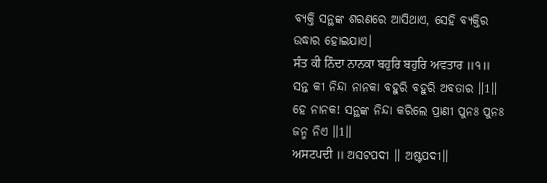ବ୍ୟକ୍ତି ସନ୍ଥଙ୍କ ଶରଣରେ ଆସିଥାଏ, ସେହି ବ୍ୟକ୍ତିର ଉଦ୍ଧାର ହୋଇଯାଏ।
ਸੰਤ ਕੀ ਨਿੰਦਾ ਨਾਨਕਾ ਬਹੁਰਿ ਬਹੁਰਿ ਅਵਤਾਰ ॥੧॥ ସନ୍ତ କୀ ନିନ୍ଦା ନାନକା ବହୁରି ବହୁରି ଅବତାର ॥1॥ ହେ ନାନକ! ସନ୍ଥଙ୍କ ନିନ୍ଦା କରିଲେ ପ୍ରାଣୀ ପୁନଃ ପୁନଃ ଜନ୍ମ ନିଏ ॥1॥
ਅਸਟਪਦੀ ॥ ଅସଟପଦୀ ॥ ଅଷ୍ଟପଦୀ॥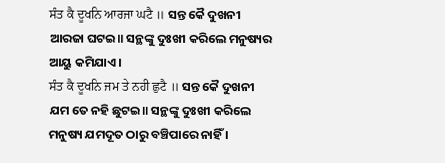ਸੰਤ ਕੈ ਦੂਖਨਿ ਆਰਜਾ ਘਟੈ ॥ ସନ୍ତ କୈ ଦୁଖନୀ ଆରଜା ଘଟଇ॥ ସନ୍ଥଙ୍କୁ ଦୁଃଖୀ କରିଲେ ମନୁଷ୍ୟର ଆୟୁ କମିଯାଏ।
ਸੰਤ ਕੈ ਦੂਖਨਿ ਜਮ ਤੇ ਨਹੀ ਛੁਟੈ ॥ ସନ୍ତ କୈ ଦୁଖନୀ ଯମ ତେ ନହି ଛୁଟଇ॥ ସନ୍ଥଙ୍କୁ ଦୁଃଖୀ କରିଲେ ମନୁଷ୍ୟ ଯମଦୂତ ଠାରୁ ବଞ୍ଚିପାରେ ନାହିଁ ।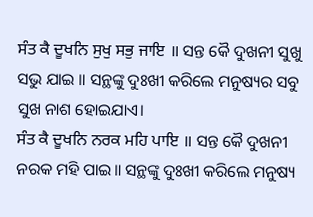ਸੰਤ ਕੈ ਦੂਖਨਿ ਸੁਖੁ ਸਭੁ ਜਾਇ ॥ ସନ୍ତ କୈ ଦୁଖନୀ ସୁଖୁ ସଭୁ ଯାଇ ॥ ସନ୍ଥଙ୍କୁ ଦୁଃଖୀ କରିଲେ ମନୁଷ୍ୟର ସବୁ ସୁଖ ନାଶ ହୋଇଯାଏ।
ਸੰਤ ਕੈ ਦੂਖਨਿ ਨਰਕ ਮਹਿ ਪਾਇ ॥ ସନ୍ତ କୈ ଦୁଖନୀ ନରକ ମହି ପାଇ॥ ସନ୍ଥଙ୍କୁ ଦୁଃଖୀ କରିଲେ ମନୁଷ୍ୟ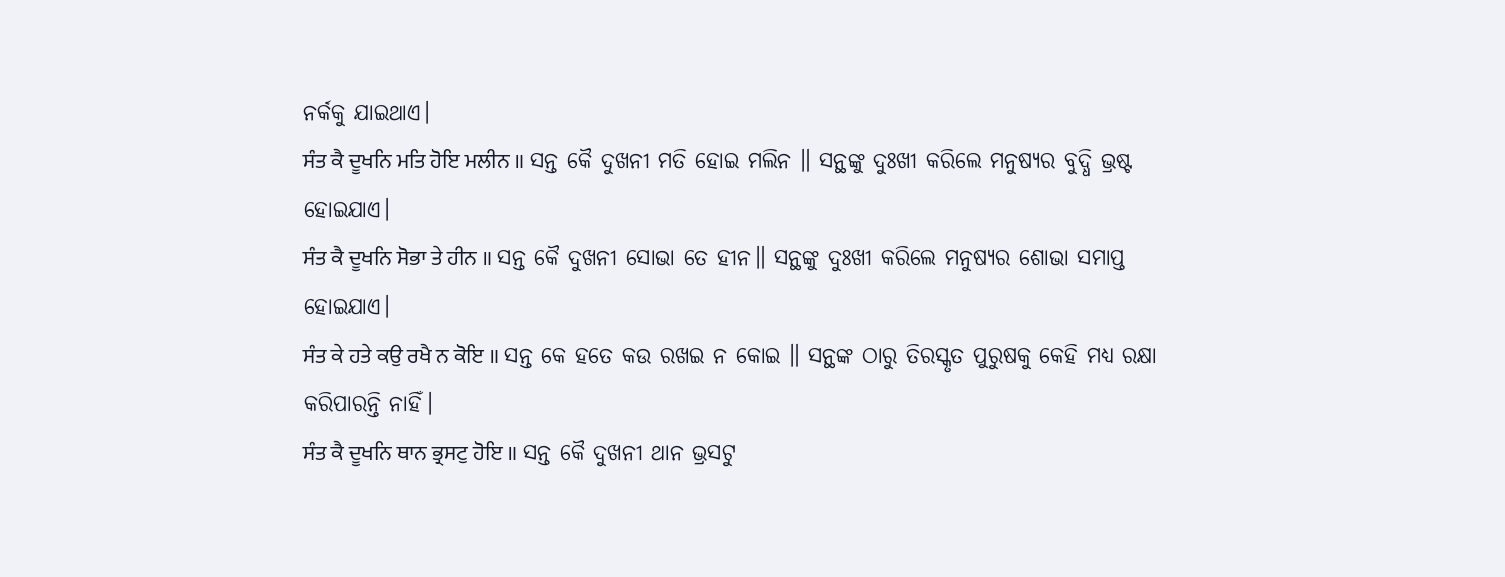ନର୍କକୁ ଯାଇଥାଏ।
ਸੰਤ ਕੈ ਦੂਖਨਿ ਮਤਿ ਹੋਇ ਮਲੀਨ ॥ ସନ୍ତ କୈ ଦୁଖନୀ ମତି ହୋଇ ମଲିନ ॥ ସନ୍ଥଙ୍କୁ ଦୁଃଖୀ କରିଲେ ମନୁଷ୍ୟର ବୁଦ୍ଧି ଭ୍ରଷ୍ଟ ହୋଇଯାଏ।
ਸੰਤ ਕੈ ਦੂਖਨਿ ਸੋਭਾ ਤੇ ਹੀਨ ॥ ସନ୍ତ କୈ ଦୁଖନୀ ସୋଭା ତେ ହୀନ॥ ସନ୍ଥଙ୍କୁ ଦୁଃଖୀ କରିଲେ ମନୁଷ୍ୟର ଶୋଭା ସମାପ୍ତ ହୋଇଯାଏ।
ਸੰਤ ਕੇ ਹਤੇ ਕਉ ਰਖੈ ਨ ਕੋਇ ॥ ସନ୍ତ କେ ହତେ କଉ ରଖଇ ନ କୋଇ ॥ ସନ୍ଥଙ୍କ ଠାରୁ ତିରସ୍କୃତ ପୁରୁଷକୁ କେହି ମଧ୍ୟ ରକ୍ଷା କରିପାରନ୍ତି ନାହିଁ।
ਸੰਤ ਕੈ ਦੂਖਨਿ ਥਾਨ ਭ੍ਰਸਟੁ ਹੋਇ ॥ ସନ୍ତ କୈ ଦୁଖନୀ ଥାନ ଭ୍ରସଟୁ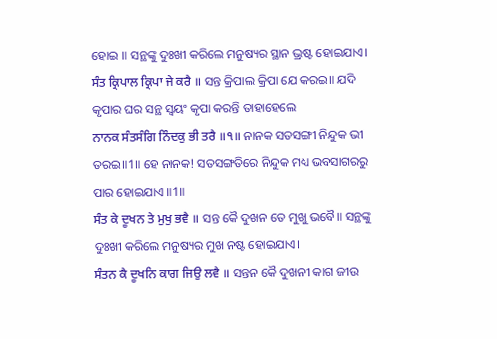ହୋଇ ॥ ସନ୍ଥଙ୍କୁ ଦୁଃଖୀ କରିଲେ ମନୁଷ୍ୟର ସ୍ଥାନ ଭ୍ରଷ୍ଟ ହୋଇଯାଏ।
ਸੰਤ ਕ੍ਰਿਪਾਲ ਕ੍ਰਿਪਾ ਜੇ ਕਰੈ ॥ ସନ୍ତ କ୍ରିପାଲ କ୍ରିପା ଯେ କରଇ॥ ଯଦି କୃପାର ଘର ସନ୍ଥ ସ୍ଵୟଂ କୃପା କରନ୍ତି ତାହାହେଲେ
ਨਾਨਕ ਸੰਤਸੰਗਿ ਨਿੰਦਕੁ ਭੀ ਤਰੈ ॥੧॥ ନାନକ ସତସଙ୍ଗୀ ନିନ୍ଦୁକ ଭୀ ତରଇ॥1॥ ହେ ନାନକ! ସତସଙ୍ଗତିରେ ନିନ୍ଦୁକ ମଧ୍ୟ ଭବସାଗରରୁ ପାର ହୋଇଯାଏ ॥1॥
ਸੰਤ ਕੇ ਦੂਖਨ ਤੇ ਮੁਖੁ ਭਵੈ ॥ ସନ୍ତ କୈ ଦୁଖନ ତେ ମୁଖୁ ଭବୈ॥ ସନ୍ଥଙ୍କୁ ଦୁଃଖୀ କରିଲେ ମନୁଷ୍ୟର ମୁଖ ନଷ୍ଟ ହୋଇଯାଏ।
ਸੰਤਨ ਕੈ ਦੂਖਨਿ ਕਾਗ ਜਿਉ ਲਵੈ ॥ ସନ୍ତନ କୈ ଦୁଖନୀ କାଗ ଜୀଉ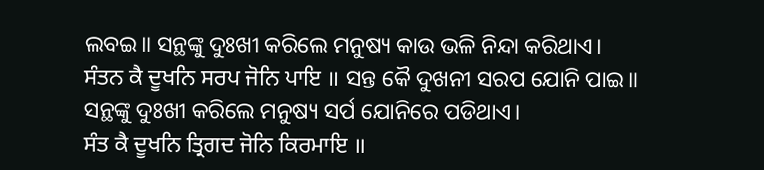ଲବଇ॥ ସନ୍ଥଙ୍କୁ ଦୁଃଖୀ କରିଲେ ମନୁଷ୍ୟ କାଉ ଭଳି ନିନ୍ଦା କରିଥାଏ।
ਸੰਤਨ ਕੈ ਦੂਖਨਿ ਸਰਪ ਜੋਨਿ ਪਾਇ ॥ ସନ୍ତ କୈ ଦୁଖନୀ ସରପ ଯୋନି ପାଇ॥ ସନ୍ଥଙ୍କୁ ଦୁଃଖୀ କରିଲେ ମନୁଷ୍ୟ ସର୍ପ ଯୋନିରେ ପଡିଥାଏ।
ਸੰਤ ਕੈ ਦੂਖਨਿ ਤ੍ਰਿਗਦ ਜੋਨਿ ਕਿਰਮਾਇ ॥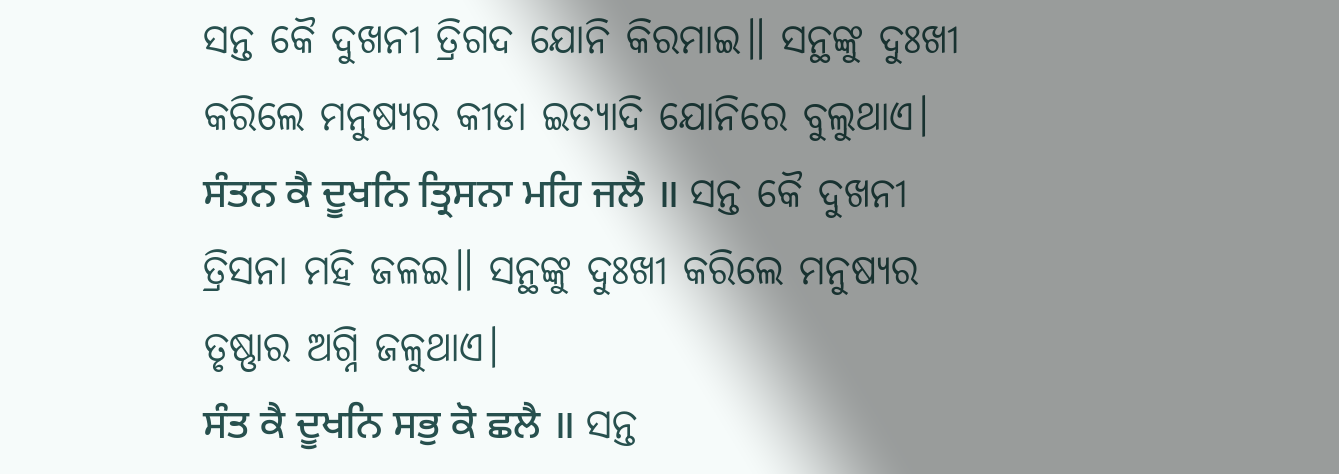ସନ୍ତ କୈ ଦୁଖନୀ ତ୍ରିଗଦ ଯୋନି କିରମାଇ॥ ସନ୍ଥଙ୍କୁ ଦୁଃଖୀ କରିଲେ ମନୁଷ୍ୟର କୀଡା ଇତ୍ୟାଦି ଯୋନିରେ ବୁଲୁଥାଏ।
ਸੰਤਨ ਕੈ ਦੂਖਨਿ ਤ੍ਰਿਸਨਾ ਮਹਿ ਜਲੈ ॥ ସନ୍ତ କୈ ଦୁଖନୀ ତ୍ରିସନା ମହି ଜଳଇ॥ ସନ୍ଥଙ୍କୁ ଦୁଃଖୀ କରିଲେ ମନୁଷ୍ୟର ତୃଷ୍ଣାର ଅଗ୍ନି ଜଳୁଥାଏ।
ਸੰਤ ਕੈ ਦੂਖਨਿ ਸਭੁ ਕੋ ਛਲੈ ॥ ସନ୍ତ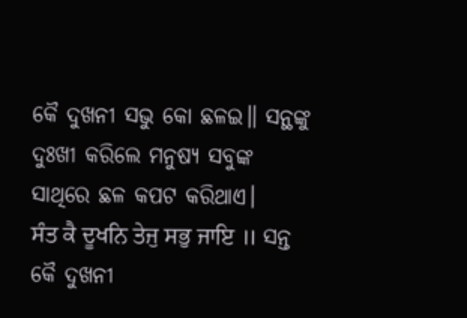କୈ ଦୁଖନୀ ସଭୁ କୋ ଛଳଇ॥ ସନ୍ଥଙ୍କୁ ଦୁଃଖୀ କରିଲେ ମନୁଷ୍ୟ ସବୁଙ୍କ ସାଥିରେ ଛଳ କପଟ କରିଥାଏ।
ਸੰਤ ਕੈ ਦੂਖਨਿ ਤੇਜੁ ਸਭੁ ਜਾਇ ॥ ସନ୍ତ କୈ ଦୁଖନୀ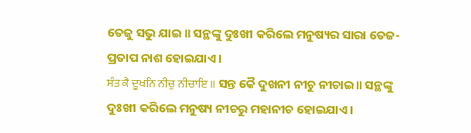ତେଜୁ ସଭୁ ଯାଇ ॥ ସନ୍ଥଙ୍କୁ ଦୁଃଖୀ କରିଲେ ମନୁଷ୍ୟର ସାରା ତେଜ-ପ୍ରତାପ ନାଶ ହୋଇଯାଏ।
ਸੰਤ ਕੈ ਦੂਖਨਿ ਨੀਚੁ ਨੀਚਾਇ ॥ ସନ୍ତ କୈ ଦୁଖନୀ ନୀଚୁ ନୀଚାଇ॥ ସନ୍ଥଙ୍କୁ ଦୁଃଖୀ କରିଲେ ମନୁଷ୍ୟ ନୀଚରୁ ମହାନୀଚ ହୋଇଯାଏ।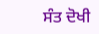ਸੰਤ ਦੋਖੀ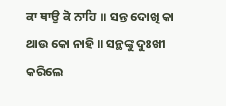ਕਾ ਥਾਉ ਕੋ ਨਾਹਿ ॥ ସନ୍ତ ଦୋଖି କା ଥାଉ କୋ ନାହି ॥ ସନ୍ଥଙ୍କୁ ଦୁଃଖୀ କରିଲେ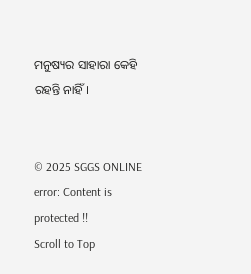ମନୁଷ୍ୟର ସାହାରା କେହି ରହନ୍ତି ନାହିଁ।


© 2025 SGGS ONLINE
error: Content is protected !!
Scroll to Top